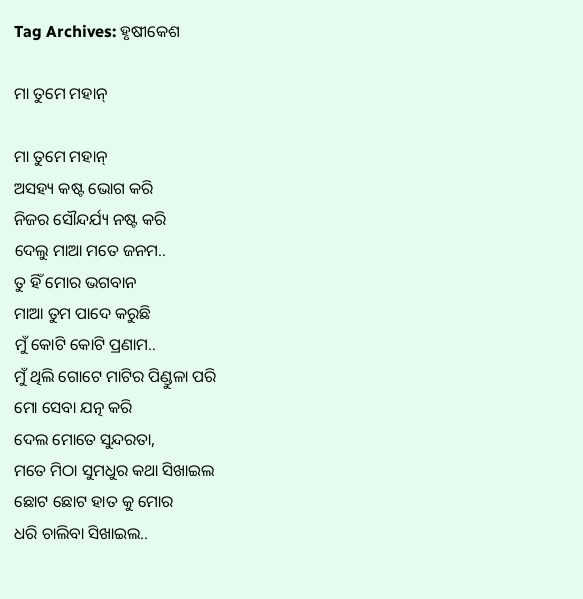Tag Archives: ହୃଷୀକେଶ

ମା ତୁମେ ମହାନ୍

ମା ତୁମେ ମହାନ୍
ଅସହ୍ୟ କଷ୍ଟ ଭୋଗ କରି
ନିଜର ସୌନ୍ଦର୍ଯ୍ୟ ନଷ୍ଟ କରି
ଦେଲୁ ମାଆ ମତେ ଜନମ..
ତୁ ହିଁ ମୋର ଭଗବାନ
ମାଆ ତୁମ ପାଦେ କରୁଛି
ମୁଁ କୋଟି କୋଟି ପ୍ରଣାମ..
ମୁଁ ଥିଲି ଗୋଟେ ମାଟିର ପିଣ୍ଡୁଳା ପରି
ମୋ ସେବା ଯତ୍ନ କରି
ଦେଲ ମୋତେ ସୁନ୍ଦରତା,
ମତେ ମିଠା ସୁମଧୁର କଥା ସିଖାଇଲ
ଛୋଟ ଛୋଟ ହାତ କୁ ମୋର
ଧରି ଚାଲିବା ସିଖାଇଲ..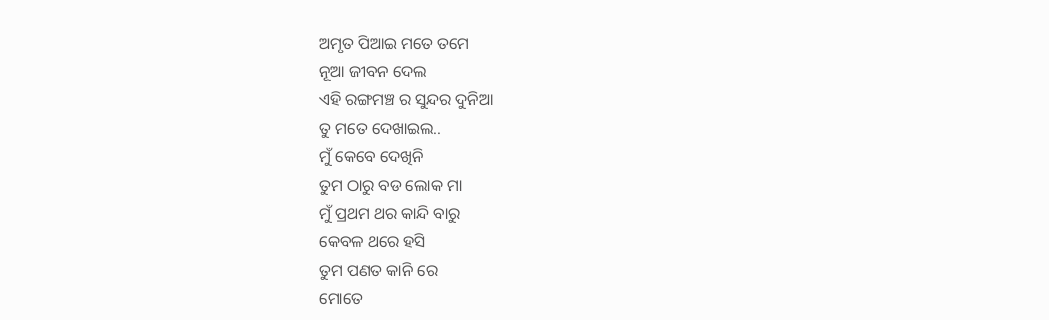ଅମୃତ ପିଆଇ ମତେ ତମେ
ନୂଆ ଜୀବନ ଦେଲ
ଏହି ରଙ୍ଗମଞ୍ଚ ର ସୁନ୍ଦର ଦୁନିଆ
ତୁ ମତେ ଦେଖାଇଲ..
ମୁଁ କେବେ ଦେଖିନି
ତୁମ ଠାରୁ ବଡ ଲୋକ ମା
ମୁଁ ପ୍ରଥମ ଥର କାନ୍ଦି ବାରୁ
କେବଳ ଥରେ ହସି
ତୁମ ପଣତ କାନି ରେ
ମୋତେ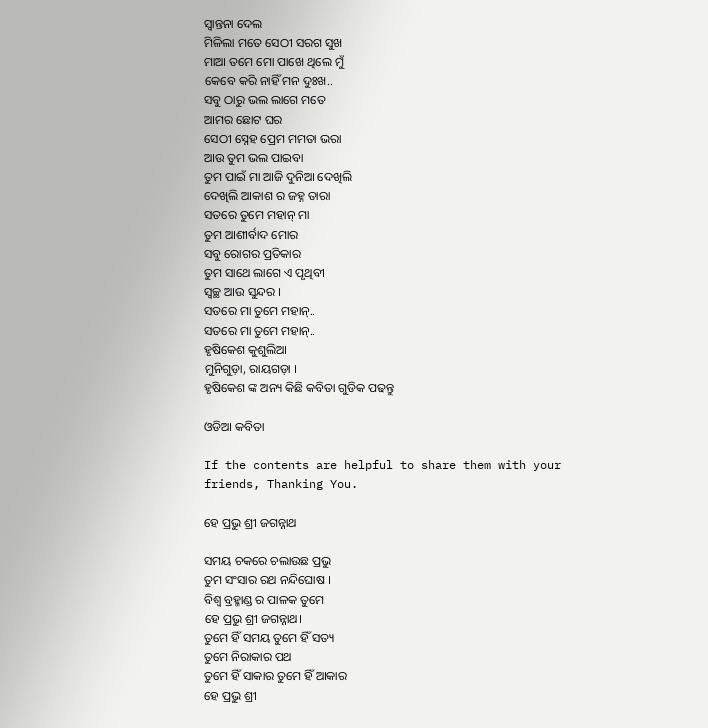ସ୍ୱାନ୍ତନା ଦେଲ
ମିଳିଲା ମତେ ସେଠୀ ସରଗ ସୁଖ
ମାଆ ତମେ ମୋ ପାଖେ ଥିଲେ ମୁଁ
କେବେ କରି ନାହିଁ ମନ ଦୁଃଖ..
ସବୁ ଠାରୁ ଭଲ ଲାଗେ ମତେ
ଆମର ଛୋଟ ଘର
ସେଠୀ ସ୍ନେହ ପ୍ରେମ ମମତା ଭରା
ଆଉ ତୁମ ଭଲ ପାଇବା
ତୁମ ପାଇଁ ମା ଆଜି ଦୁନିଆ ଦେଖିଲି
ଦେଖିଲି ଆକାଶ ର ଜହ୍ନ ତାରା
ସତରେ ତୁମେ ମହାନ୍ ମା
ତୁମ ଆଶୀର୍ବାଦ ମୋର
ସବୁ ରୋଗର ପ୍ରତିକାର
ତୁମ ସାଥେ ଲାଗେ ଏ ପୃଥିବୀ
ସ୍ବଚ୍ଛ ଆଉ ସୁନ୍ଦର ।
ସତରେ ମା ତୁମେ ମହାନ୍..
ସତରେ ମା ତୁମେ ମହାନ୍..
ହୃଷିକେଶ କୁଶୁଲିଆ
ମୁନିଗୁଡ଼ା, ରାୟଗଡ଼ା ।
ହୃଷିକେଶ ଙ୍କ ଅନ୍ୟ କିଛି କବିତା ଗୁଡିକ ପଢନ୍ତୁ

ଓଡିଆ କବିତା

If the contents are helpful to share them with your friends, Thanking You.

ହେ ପ୍ରଭୁ ଶ୍ରୀ ଜଗନ୍ନାଥ

ସମୟ ଚକରେ ଚଲାଉଛ ପ୍ରଭୁ
ତୁମ ସଂସାର ରଥ ନନ୍ଦିଘୋଷ ।
ବିଶ୍ବ ବ୍ରହ୍ମାଣ୍ଡ ର ପାଳକ ତୁମେ
ହେ ପ୍ରଭୁ ଶ୍ରୀ ଜଗନ୍ନାଥ।
ତୁମେ ହିଁ ସମୟ ତୁମେ ହିଁ ସତ୍ୟ
ତୁମେ ନିରାକାର ପଥ
ତୁମେ ହିଁ ସାକାର ତୁମେ ହିଁ ଆକାର
ହେ ପ୍ରଭୁ ଶ୍ରୀ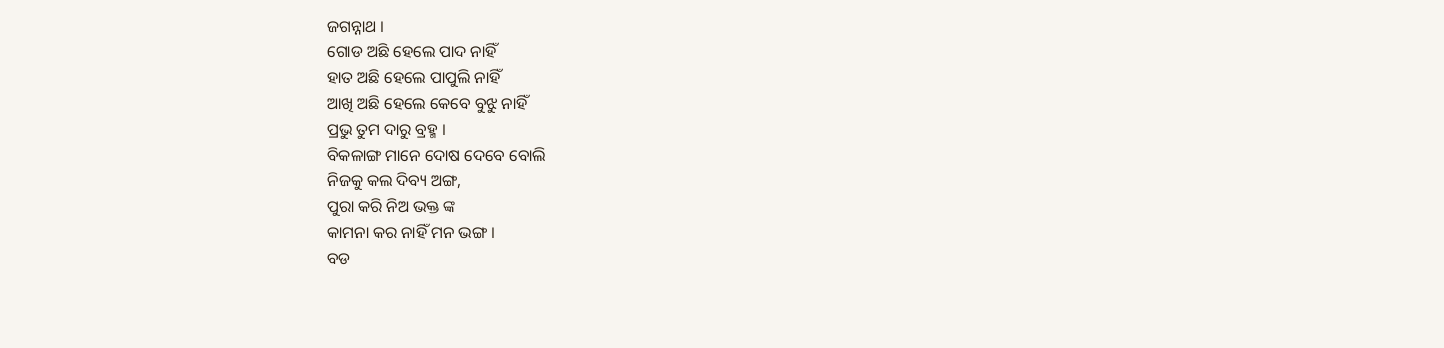ଜଗନ୍ନାଥ ।
ଗୋଡ ଅଛି ହେଲେ ପାଦ ନାହିଁ
ହାତ ଅଛି ହେଲେ ପାପୁଲି ନାହିଁ
ଆଖି ଅଛି ହେଲେ କେବେ ବୁଝୁ ନାହିଁ
ପ୍ରଭୁ ତୁମ ଦାରୁ ବ୍ରହ୍ମ ।
ବିକଳାଙ୍ଗ ମାନେ ଦୋଷ ଦେବେ ବୋଲି
ନିଜକୁ କଲ ଦିବ୍ୟ ଅଙ୍ଗ,
ପୁରା କରି ନିଅ ଭକ୍ତ ଙ୍କ
କାମନା କର ନାହିଁ ମନ ଭଙ୍ଗ ।
ବଡ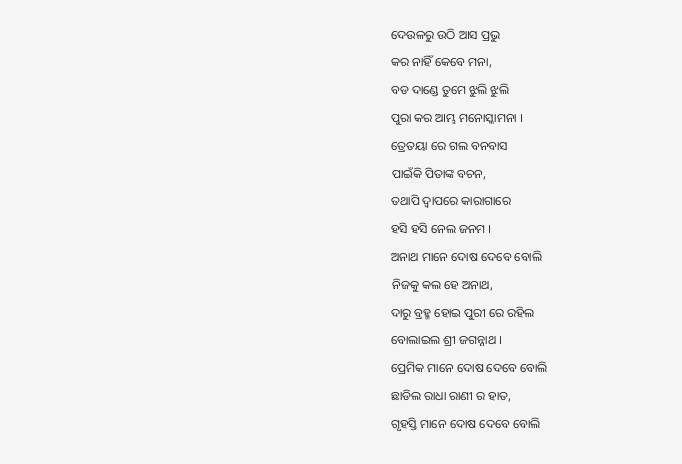ଦେଉଳରୁ ଉଠି ଆସ ପ୍ରଭୁ
କର ନାହିଁ କେବେ ମନା,
ବଡ ଦାଣ୍ଡେ ତୁମେ ଝୁଲି ଝୁଲି
ପୁରା କର ଆମ୍ଭ ମନୋସ୍କାମନା ।
ତ୍ରେତୟା ରେ ଗଲ ବନବାସ
ପାଇଁକି ପିତାଙ୍କ ବଚନ,
ତଥାପି ଦ୍ବାପରେ କାରାଗାରେ
ହସି ହସି ନେଲ ଜନମ ।
ଅନାଥ ମାନେ ଦୋଷ ଦେବେ ବୋଲି
ନିଜକୁ କଲ ହେ ଅନାଥ,
ଦାରୁ ବ୍ରହ୍ମ ହୋଇ ପୁରୀ ରେ ରହିଲ
ବୋଲାଇଲ ଶ୍ରୀ ଜଗନ୍ନାଥ ।
ପ୍ରେମିକ ମାନେ ଦୋଷ ଦେବେ ବୋଲି
ଛାଡିଲ ରାଧା ରାଣୀ ର ହାତ,
ଗୃହସ୍ତି ମାନେ ଦୋଷ ଦେବେ ବୋଲି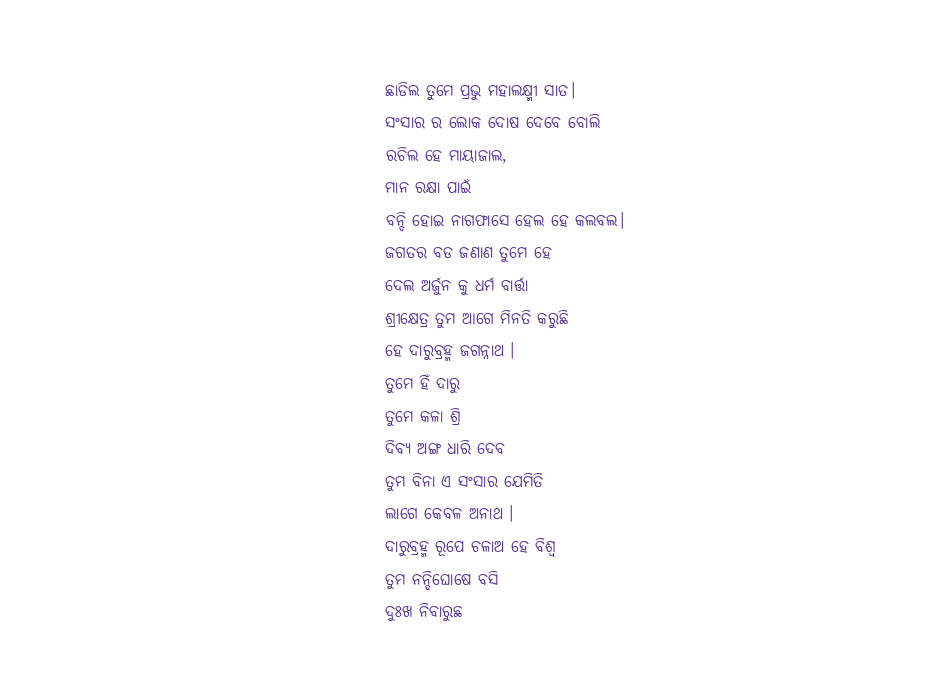ଛାଡିଲ ତୁମେ ପ୍ରଭୁ ମହାଲକ୍ଷ୍ମୀ ସାତ।
ସଂସାର ର ଲୋକ ଦୋଷ ଦେବେ ବୋଲି
ରଚିଲ ହେ ମାୟାଜାଲ,
ମାନ ରକ୍ଷା ପାଇଁ
ବନ୍ଦି ହୋଇ ନାଗଫାସେ ହେଲ ହେ କଲବଲ।
ଜଗତର ବଡ ଜଣାଣ ତୁମେ ହେ
ଦେଲ ଅର୍ଜୁନ କୁ ଧର୍ମ ବାର୍ତ୍ତା
ଶ୍ରୀକ୍ଷେତ୍ର ତୁମ ଆଗେ ମିନତି କରୁଛି
ହେ ଦାରୁବ୍ରହ୍ମ ଜଗନ୍ନାଥ ।
ତୁମେ ହିଁ ଦାରୁ
ତୁମେ କଳା ଶ୍ରି
ଦିବ୍ୟ ଅଙ୍ଗ ଧାରି ଦେବ
ତୁମ ବିନା ଏ ସଂସାର ଯେମିତି
ଲାଗେ କେବଳ ଅନାଥ ।
ଦାରୁବ୍ରହ୍ମ ରୂପେ ଚଳାଅ ହେ ବିଶ୍ଵ
ତୁମ ନନ୍ଦିଘୋଷେ ବସି
ଦୁଃଖ ନିବାରୁଛ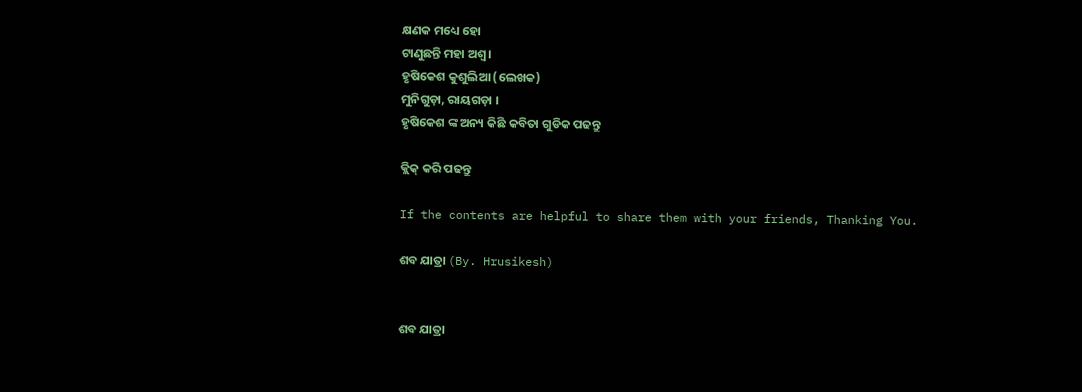କ୍ଷଣକ ମଧ୍ୟେ ହୋ
ଟାଣୁଛନ୍ତି ମହା ଅଶ୍ଵ।
ହୃଷିକେଶ କୁଶୁଲିଆ (ଲେଖକ)
ମୁନିଗୁଡ଼ା, ରାୟଗଡ଼ା ।
ହୃଷିକେଶ ଙ୍କ ଅନ୍ୟ କିଛି କବିତା ଗୁଡିକ ପଢନ୍ତୁ

କ୍ଲିକ୍ କରି ପଢନ୍ତୁ

If the contents are helpful to share them with your friends, Thanking You.

ଶବ ଯାତ୍ରା (By. Hrusikesh)


ଶବ ଯାତ୍ରା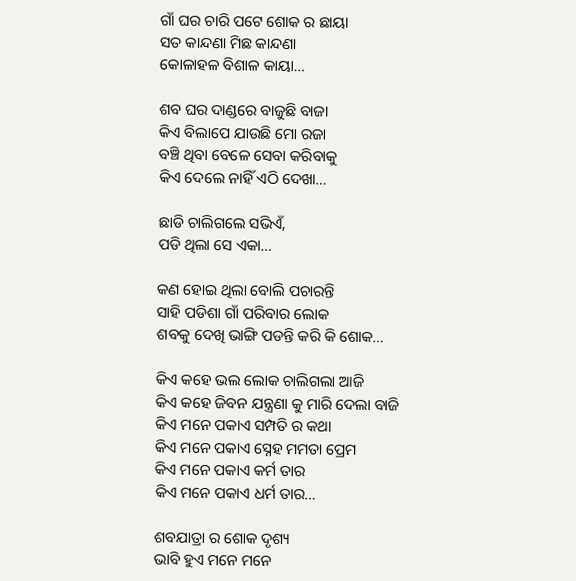ଗାଁ ଘର ଚାରି ପଟେ ଶୋକ ର ଛାୟା
ସତ କାନ୍ଦଣା ମିଛ କାନ୍ଦଣା
କୋଳାହଳ ବିଶାଳ କାୟା…

ଶବ ଘର ଦାଣ୍ଡରେ ବାଜୁଛି ବାଜା
କିଏ ବିଲାପେ ଯାଉଛି ମୋ ରଜା
ବଞ୍ଚି ଥିବା ବେଳେ ସେବା କରିବାକୁ
କିଏ ଦେଲେ ନାହିଁ ଏଠି ଦେଖା…

ଛାଡି ଚାଲିଗଲେ ସଭିଏଁ,
ପଡି ଥିଲା ସେ ଏକା…

କଣ ହୋଇ ଥିଲା ବୋଲି ପଚାରନ୍ତି
ସାହି ପଡିଶା ଗାଁ ପରିବାର ଲୋକ
ଶବକୁ ଦେଖି ଭାଙ୍ଗି ପଡନ୍ତି କରି କି ଶୋକ…

କିଏ କହେ ଭଲ ଲୋକ ଚାଲିଗଲା ଆଜି
କିଏ କହେ ଜିବନ ଯନ୍ତ୍ରଣା କୁ ମାରି ଦେଲା ବାଜି
କିଏ ମନେ ପକାଏ ସମ୍ପତି ର କଥା
କିଏ ମନେ ପକାଏ ସ୍ନେହ ମମତା ପ୍ରେମ
କିଏ ମନେ ପକାଏ କର୍ମ ତାର
କିଏ ମନେ ପକାଏ ଧର୍ମ ତାର…

ଶବଯାତ୍ରା ର ଶୋକ ଦୃଶ୍ୟ
ଭାବି ହୁଏ ମନେ ମନେ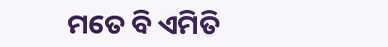ମତେ ବି ଏମିତି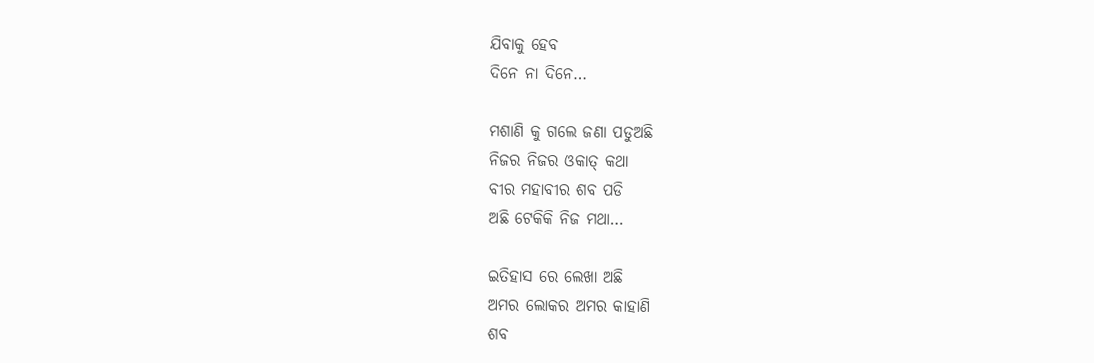ଯିବାକୁ ହେବ
ଦିନେ ନା ଦିନେ…

ମଶାଣି କୁ ଗଲେ ଜଣା ପଡୁଅଛି
ନିଜର ନିଜର ଓକାତ୍ କଥା
ବୀର ମହାବୀର ଶବ ପଡି
ଅଛି ଟେକିକି ନିଜ ମଥା…

ଇତିହାସ ରେ ଲେଖା ଅଛି
ଅମର ଲୋକର ଅମର କାହାଣି
ଶବ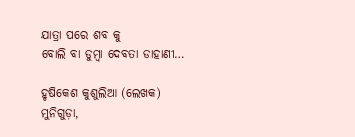ଯାତ୍ରା ପରେ ଶବ କୁ
ବୋଲି ବା ଡୁମ୍ବା ଦେବତା ଡାହାଣୀ…

ହୃଷିକେଶ କୁଶୁଲିଆ (ଲେଖକ)
ମୁନିଗୁଡ଼ା,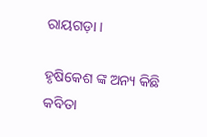ରାୟଗଡ଼ା ।

ହୃଷିକେଶ ଙ୍କ ଅନ୍ୟ କିଛି କବିତା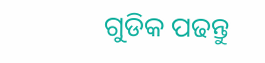ଗୁଡିକ ପଢନ୍ତୁ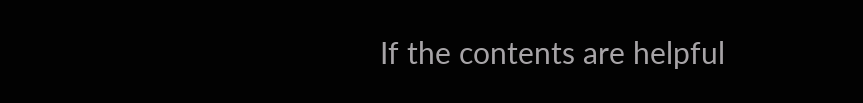If the contents are helpful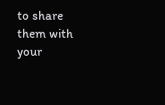to share them with your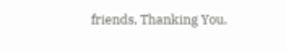friends, Thanking You.